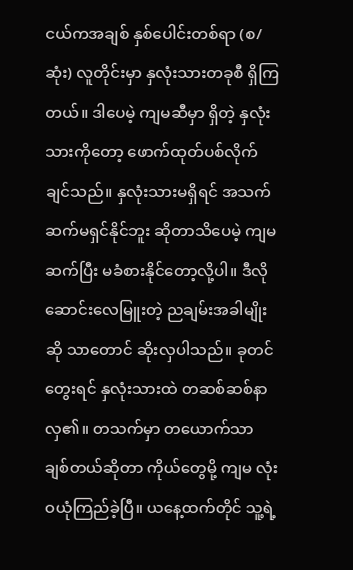ငယ်ကအချစ် နှစ်ပေါင်းတစ်ရာ (စ/ဆုံး) လူတိုင်းမှာ နှလုံးသားတခုစီ ရှိကြတယ်။ ဒါပေမဲ့ ကျမဆီမှာ ရှိတဲ့ နှလုံးသားကိုတော့ ဖောက်ထုတ်ပစ်လိုက်ချင်သည်။ နှလုံးသားမရှိရင် အသက်ဆက်မရှင်နိုင်ဘူး ဆိုတာသိပေမဲ့ ကျမ ဆက်ပြီး မခံစားနိုင်တော့လို့ပါ။ ဒီလို ဆောင်းလေမြူးတဲ့ ညချမ်းအခါမျိုးဆို သာတောင် ဆိုးလှပါသည်။ ခုတင်တွေးရင် နှလုံးသားထဲ တဆစ်ဆစ်နာလှ၏။ တသက်မှာ တယောက်သာ ချစ်တယ်ဆိုတာ ကိုယ်တွေမို့ ကျမ လုံးဝယုံကြည်ခဲ့ပြီ။ ယနေ့ထက်တိုင် သူ့ရဲ့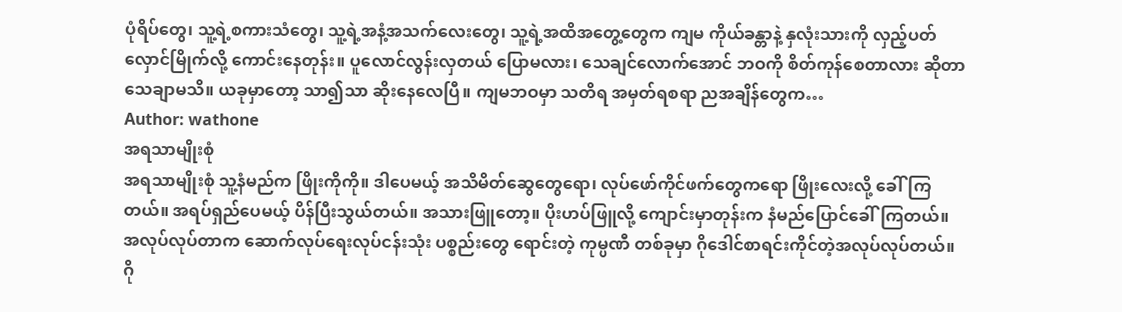ပုံရိပ်တွေ၊ သူ့ရဲ့စကားသံတွေ၊ သူ့ရဲ့အနံ့အသက်လေးတွေ၊ သူ့ရဲ့အထိအတွေ့တွေက ကျမ ကိုယ်ခန္တာနဲ့ နှလုံးသားကို လှည့်ပတ်လှောင်မြိုက်လို့ ကောင်းနေတုန်း။ ပူလောင်လွန်းလှတယ် ပြောမလား၊ သေချင်လောက်အောင် ဘဝကို စိတ်ကုန်စေတာလား ဆိုတာသေချာမသိ။ ယခုမှာတော့ သာ၍သာ ဆိုးနေလေပြီ။ ကျမဘဝမှာ သတိရ အမှတ်ရစရာ ညအချိန်တွေက…
Author: wathone
အရသာမျိုးစုံ
အရသာမျိုးစုံ သူ့နံမည်က ဖြိုးကိုကို။ ဒါပေမယ့် အသိမိတ်ဆွေတွေရော၊ လုပ်ဖော်ကိုင်ဖက်တွေကရော ဖြိုးလေးလို့ ခေါ်ကြတယ်။ အရပ်ရှည်ပေမယ့် ပိန်ပြီးသွယ်တယ်။ အသားဖြူတော့။ ပိုးဟပ်ဖြူလို့ ကျောင်းမှာတုန်းက နံမည်ပြောင်ခေါ်ကြတယ်။ အလုပ်လုပ်တာက ဆောက်လုပ်ရေးလုပ်ငန်းသုံး ပစ္စည်းတွေ ရောင်းတဲ့ ကုမ္ပဏီ တစ်ခုမှာ ဂိုဒေါင်စာရင်းကိုင်တဲ့အလုပ်လုပ်တယ်။ ဂို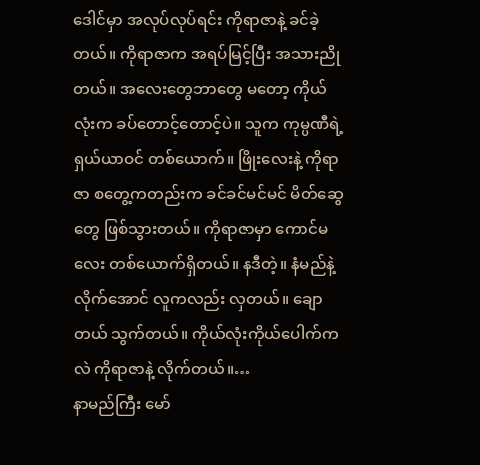ဒေါင်မှာ အလုပ်လုပ်ရင်း ကိုရာဇာနဲ့ ခင်ခဲ့တယ်။ ကိုရာဇာက အရပ်မြင့်ပြီး အသားညိုတယ်။ အလေးတွေဘာတွေ မတော့ ကိုယ်လုံးက ခပ်တောင့်တောင့်ပဲ။ သူက ကုမ္ပဏီရဲ့ ရှယ်ယာဝင် တစ်ယောက်။ ဖြိုးလေးနဲ့ ကိုရာဇာ စတွေ့ကတည်းက ခင်ခင်မင်မင် မိတ်ဆွေတွေ ဖြစ်သွားတယ်။ ကိုရာဇာမှာ ကောင်မလေး တစ်ယောက်ရှိတယ်။ နဒီတဲ့။ နံမည်နဲ့ လိုက်အောင် လူကလည်း လှတယ်။ ချောတယ် သွက်တယ်။ ကိုယ်လုံးကိုယ်ပေါက်ကလဲ ကိုရာဇာနဲ့ လိုက်တယ်။…
နာမည်ကြီး မော်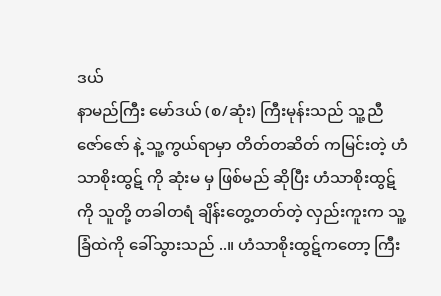ဒယ်
နာမည်ကြီး မော်ဒယ် (စ/ဆုံး) ကြီးမုန်းသည် သူ့ညီဇော်ဇော် နဲ့ သူ့ကွယ်ရာမှာ တိတ်တဆိတ် ကမြင်းတဲ့ ဟံသာစိုးထွဋ် ကို ဆုံးမ မှ ဖြစ်မည် ဆိုပြီး ဟံသာစိုးထွဋ်ကို သူတို့ တခါတရံ ချိန်းတွေ့တတ်တဲ့ လှည်းကူးက သူ့ခြံထဲကို ခေါ်သွားသည် ..။ ဟံသာစိုးထွဋ်ကတော့ ကြီး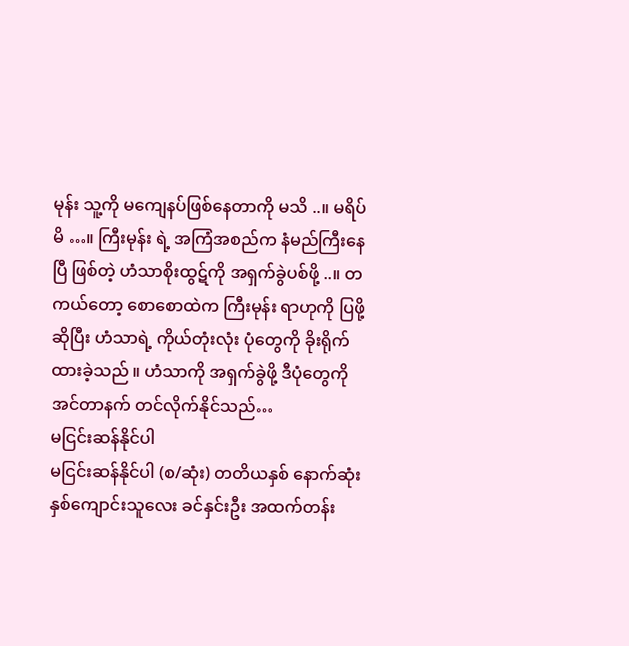မုန်း သူ့ကို မကျေနပ်ဖြစ်နေတာကို မသိ ..။ မရိပ်မိ …။ ကြီးမုန်း ရဲ့ အကြံအစည်က နံမည်ကြီးနေပြီ ဖြစ်တဲ့ ဟံသာစိုးထွဋ်ကို အရှက်ခွဲပစ်ဖို့ ..။ တကယ်တော့ စောစောထဲက ကြီးမုန်း ရာဟုကို ပြဖို့ ဆိုပြီး ဟံသာရဲ့ ကိုယ်တုံးလုံး ပုံတွေကို ခိုးရိုက်ထားခဲ့သည် ။ ဟံသာကို အရှက်ခွဲဖို့ ဒီပုံတွေကို အင်တာနက် တင်လိုက်နိုင်သည်…
မငြင်းဆန်နိုင်ပါ
မငြင်းဆန်နိုင်ပါ (စ/ဆုံး) တတိယနှစ် နောက်ဆုံးနှစ်ကျောင်းသူလေး ခင်နှင်းဦး အထက်တန်း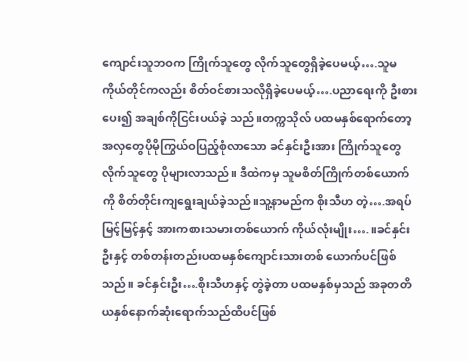ကျောင်းသူဘဝက ကြိုက်သူတွေ လိုက်သူတွေရှိခဲ့ပေမယ့်….သူမကိုယ်တိုင်ကလည်း စိတ်ဝင်စားသလိုရှိခဲ့ပေမယ့်….ပညာရေးကို ဦးစားပေး၍ အချစ်ကိုငြင်းပယ်ခဲ့ သည်။တက္ကသိုလ် ပထမနှစ်ရောက်တော့ အလှတွေပိုမိုကြွယ်ဝပြည့်စုံလာသော ခင်နှင်းဦးအား ကြိုက်သူတွေ လိုက်သူတွေ ပိုများလာသည်။ ဒီထဲကမှ သူမစိတ်ကြိုက်တစ်ယောက်ကို စိတ်တိုင်းကျရွေးချယ်ခဲ့သည်။သူ့နာမည်က စိုးသီဟ တဲ့….အရပ် မြင့်မြင့်နှင့် အားကစားသမားတစ်ယောက် ကိုယ်လုံးမျိုး….။ခင်နှင်းဦးနှင့် တစ်တန်းတည်းပထမနှစ်ကျောင်းသားတစ် ယောက်ပင်ဖြစ်သည်။ ခင်နှင်းဦး….စိုးသီဟနှင့် တွဲခဲ့တာ ပထမနှစ်မှသည် အခုတတိယနှစ်နောက်ဆုံးရောက်သည်ထိပင်ဖြစ်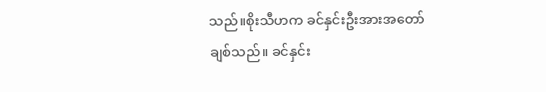သည်။စိုးသီဟက ခင်နှင်းဦးအားအတော်ချစ်သည်။ ခင်နှင်း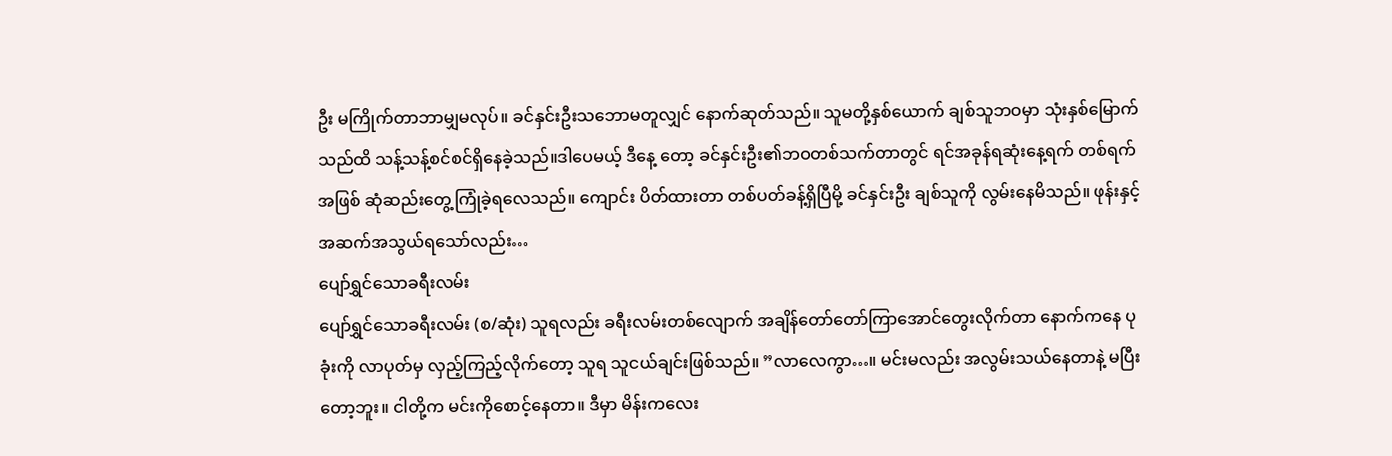ဦး မကြိုက်တာဘာမျှမလုပ်။ ခင်နှင်းဦးသဘောမတူလျှင် နောက်ဆုတ်သည်။ သူမတို့နှစ်ယောက် ချစ်သူဘဝမှာ သုံးနှစ်မြောက်သည်ထိ သန့်သန့်စင်စင်ရှိနေခဲ့သည်။ဒါပေမယ့် ဒီနေ့ တော့ ခင်နှင်းဦး၏ဘဝတစ်သက်တာတွင် ရင်အခုန်ရဆုံးနေ့ရက် တစ်ရက်အဖြစ် ဆုံဆည်းတွေ့ကြုံခဲ့ရလေသည်။ ကျောင်း ပိတ်ထားတာ တစ်ပတ်ခန့်ရှိပြီမို့ ခင်နှင်းဦး ချစ်သူကို လွမ်းနေမိသည်။ ဖုန်းနှင့်အဆက်အသွယ်ရသော်လည်း…
ပျော်ရွှင်သောခရီးလမ်း
ပျော်ရွှင်သောခရီးလမ်း (စ/ဆုံး) သူရလည်း ခရီးလမ်းတစ်လျောက် အချိန်တော်တော်ကြာအောင်တွေးလိုက်တာ နောက်ကနေ ပုခုံးကို လာပုတ်မှ လှည့်ကြည့်လိုက်တော့ သူရ သူငယ်ချင်းဖြစ်သည်။ ”လာလေကွာ…။ မင်းမလည်း အလွမ်းသယ်နေတာနဲ့ မပြီးတော့ဘူး။ ငါတို့က မင်းကိုစောင့်နေတာ။ ဒီမှာ မိန်းကလေး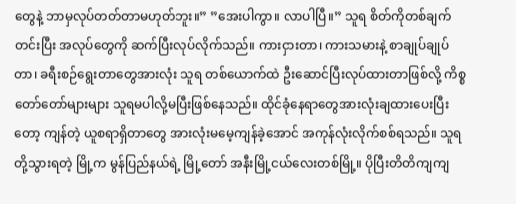တွေနဲ့ ဘာမှလုပ်တတ်တာမဟုတ်ဘူး။” ”အေးပါကွာ။ လာပါပြီ။” သူရ စိတ်ကိုတစ်ချက်တင်းပြီး အလုပ်တွေကို ဆက်ပြီးလုပ်လိုက်သည်။ ကားငှားတာ၊ ကားသမားနဲ့ စာချုပ်ချုပ်တာ၊ ခရီးစဉ်ရွေးတာတွေအားလုံး သူရ တစ်ယောက်ထဲ ဦးဆောင်ပြီးလုပ်ထားတာဖြစ်လို့ ကိစ္စတော်တော်များများ သူရမပါလို့မပြီးဖြစ်နေသည်။ ထိုင်ခုံနေရာတွေအားလုံးချထားပေးပြီးတော့ ကျန်တဲ့ ယူစရာရှိတာတွေ အားလုံးမမေ့ကျန်ခဲ့အောင် အကုန်လုံးလိုက်စစ်ရသည်။ သူရ တို့သွားရတဲ့ မြို့က မွန်ပြည်နယ်ရဲ့ မြို့တော် အနီးမြို့ငယ်လေးတစ်မြို့။ ပိုပြီးတိတိကျကျ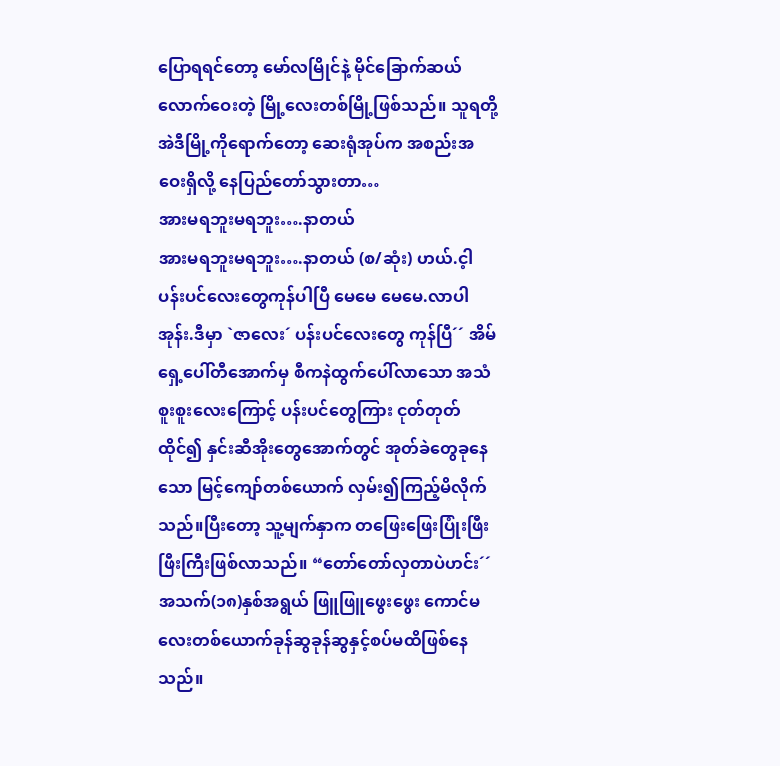ပြောရရင်တော့ မော်လမြိုင်နဲ့ မိုင်ခြောက်ဆယ်လောက်ဝေးတဲ့ မြို့လေးတစ်မြို့ဖြစ်သည်။ သူရတို့ အဲဒီမြို့ကိုရောက်တော့ ဆေးရုံအုပ်က အစည်းအဝေးရှိလို့ နေပြည်တော်သွားတာ…
အားမရဘူးမရဘူး….နာတယ်
အားမရဘူးမရဘူး….နာတယ် (စ/ဆုံး) ဟယ်.င့ါပန်းပင်လေးတွေကုန်ပါပြီ မေမေ မေမေ.လာပါအုန်း.ဒီမှာ `ဇာလေး´ ပန်းပင်လေးတွေ ကုန်ပြီ´´ အိမ်ရှေ့ပေါ်တီအောက်မှ စီကနဲထွက်ပေါ်လာသော အသံစူးစူးလေးကြောင့် ပန်းပင်တွေကြား ငုတ်တုတ်ထိုင်၍ နှင်းဆီအိုးတွေအောက်တွင် အုတ်ခဲတွေခုနေသော မြင့်ကျော်တစ်ယောက် လှမ်း၍ကြည့်မိလိုက်သည်။ပြီးတော့ သူ့မျက်နှာက တဖြေးဖြေးပြုံးဖြီးဖြီးကြီးဖြစ်လာသည်။ “တော်တော်လှတာပဲဟင်း´´ အသက်(၁၈)နှစ်အရွယ် ဖြူဖြူဖွေးဖွေး ကောင်မလေးတစ်ယောက်ခုန်ဆွခုန်ဆွနှင့်စပ်မထိဖြစ်နေသည်။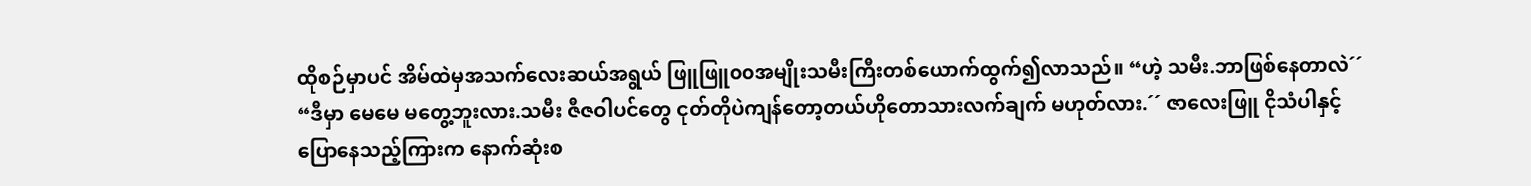ထိုစဉ်မှာပင် အိမ်ထဲမှအသက်လေးဆယ်အရွယ် ဖြူဖြူ၀၀အမျိုးသမီးကြီးတစ်ယောက်ထွက်၍လာသည်။ “ဟဲ့ သမီး.ဘာဖြစ်နေတာလဲ´´ “ဒီမှာ မေမေ မတွေ့ဘူးလား.သမီး ဇီဇဝါပင်တွေ ငုတ်တိုပဲကျန်တော့တယ်ဟိုတောသားလက်ချက် မဟုတ်လား.´´ ဇာလေးဖြူ ငိုသံပါနှင့်ပြောနေသည့်ကြားက နောက်ဆုံးစ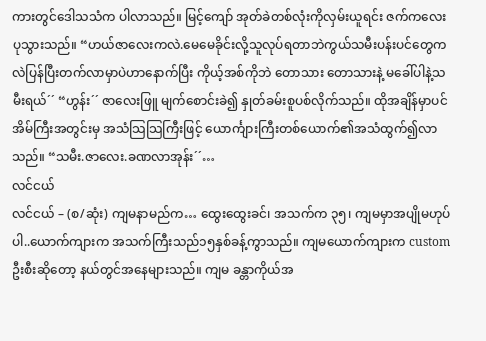ကားတွင်ဒေါသသံက ပါလာသည်။ မြင့်ကျော် အုတ်ခဲတစ်လုံးကိုလှမ်းယူရင်း ဇက်ကလေးပုသွားသည်။ “ဟယ်ဇာလေးကလဲ.မေမေခိုင်းလို့သူလုပ်ရတာဘဲကွယ်သမီးပန်းပင်တွေကလဲပြန်ပြီးတက်လာမှာပဲဟာနောက်ပြီး ကိုယ့်အစ်ကိုဘဲ တောသား တောသားနဲ့ မခေါ်ပါနဲ့သမီးရယ်´´ “ဟွန်း´´ ဇာလေးဖြူ မျက်စောင်းခဲ၍ နှုတ်ခမ်းစူပစ်လိုက်သည်။ ထိုအချိန်မှာပင် အိမ်ကြီးအတွင်းမှ အသံသြသြကြီးဖြင့် ယောင်္ကျားကြီးတစ်ယောက်၏အသံထွက်၍လာသည်။ “သမီး.ဇာလေး.ခဏလာအုန်း´´…
လင်ငယ်
လင်ငယ် – (စ/ဆုံး) ကျမနာမည်က… ထွေးထွေးခင်၊ အသက်က ၃၅၊ ကျမမှာအပျိုမဟုပ်ပါ..ယောက်ကျားက အသက်ကြီးသည်၁၅နှစ်ခန့်ကွာသည်။ ကျမယောက်ကျားက custom ဦးစီးဆိုတော့ နယ်တွင်အနေများသည်။ ကျမ ခန္တာကိုယ်အ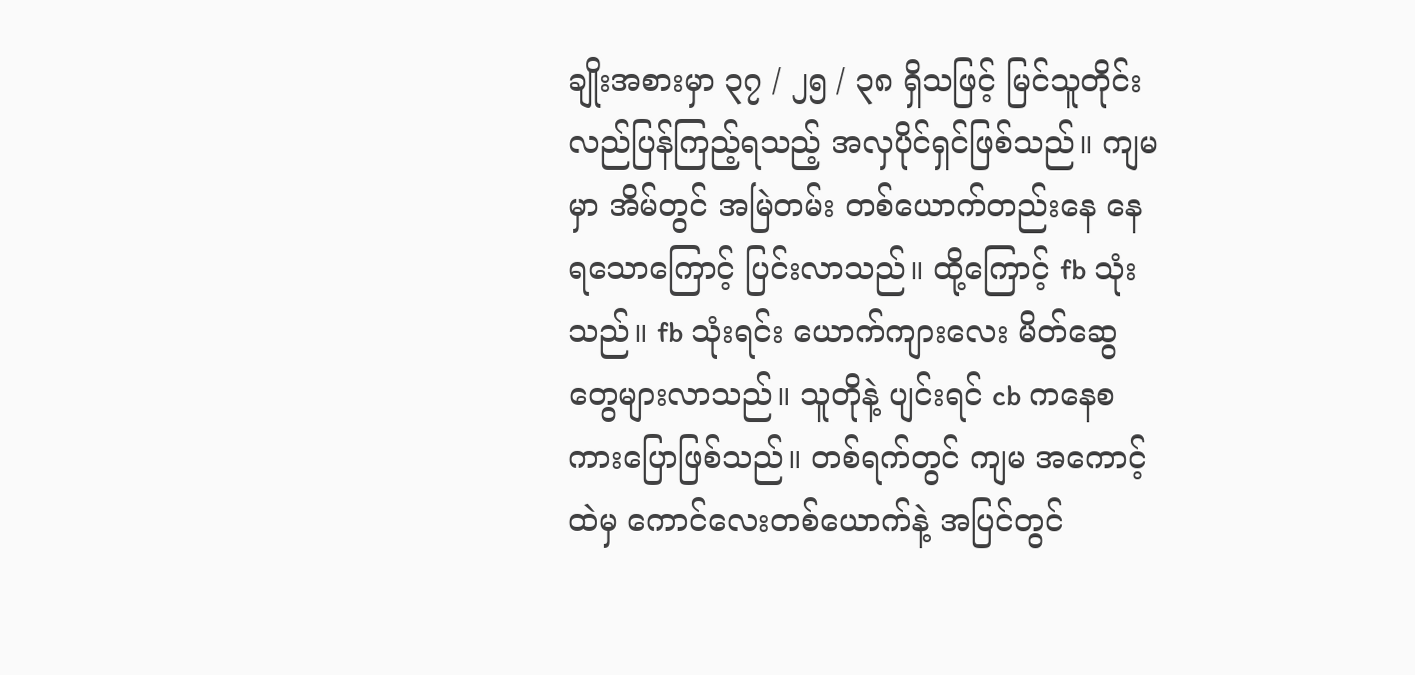ချိုးအစားမှာ ၃၇ / ၂၅ / ၃၈ ရှိသဖြင့် မြင်သူတိုင်းလည်ပြန်ကြည့်ရသည့် အလှပိုင်ရှင်ဖြစ်သည်။ ကျမမှာ အိမ်တွင် အမြဲတမ်း တစ်ယောက်တည်းနေ နေရသောကြောင့် ပြင်းလာသည်။ ထို့ကြောင့် fb သုံးသည်။ fb သုံးရင်း ယောက်ကျားလေး မိတ်ဆွေတွေများလာသည်။ သူတိုနဲ့ ပျင်းရင် cb ကနေစကားပြောဖြစ်သည်။ တစ်ရက်တွင် ကျမ အကောင့်ထဲမှ ကောင်လေးတစ်ယောက်နဲ့ အပြင်တွင်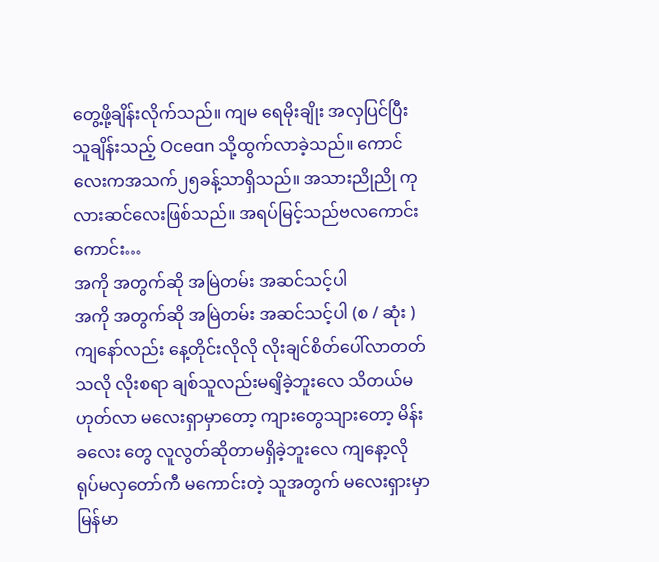တွေ့ဖို့ချိန်းလိုက်သည်။ ကျမ ရေမိုးချိုး အလှပြင်ပြီး သူချိန်းသည့် Ocean သို့ထွက်လာခဲ့သည်။ ကောင်လေးကအသက်၂၅ခန့်သာရှိသည်။ အသားညိုညို ကုလားဆင်လေးဖြစ်သည်။ အရပ်မြင့်သည်ဗလကောင်းကောင်း…
အကို အတွက်ဆို အမြဲတမ်း အဆင်သင့်ပါ
အကို အတွက်ဆို အမြဲတမ်း အဆင်သင့်ပါ (စ / ဆုံး ) ကျနော်လည်း နေ့တိုင်းလိုလို လိုးချင်စိတ်ပေါ်လာတတ်သလို လိုးစရာ ချစ်သူလည်းမရျိခဲ့ဘူးလေ သိတယ်မဟုတ်လာ မလေးရှာမှာတော့ ကျားတွေသျားတော့ မိန်းခလေး တွေ လူလွတ်ဆိုတာမရှိခဲ့ဘူးလေ ကျနော့လို ရုပ်မလှတော်ကီ မကောင်းတဲ့ သူအတွက် မလေးရှားမှာ မြန်မာ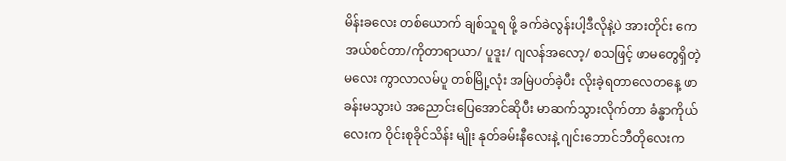မိန်းခလေး တစ်ယောက် ချစ်သူရ ဖို့ ခက်ခဲလွန်းပါ့ဒီလိုနဲ့ပဲ အားတိုင်း ကေအယ်စင်တာ/ကိုတာရာယာ/ ပူဒူး/ ဂျလန်အလော့/ စသဖြင့် ဖာမတွေရှိတဲ့ မလေး ကွာလာလမ်ပူ တစ်မြို့လုံး အမြဲပတ်ခဲ့ပီး လိုးခဲ့ရတာလေတနေ့ ဖာခန်းမသွားပဲ အညောင်းပြေအောင်ဆိုပီး မာဆက်သွားလိုက်တာ ခံန္ဓာကိုယ်လေးက ဝိုင်းစုခိုင်သိန်း မျိုး နုတ်ခမ်းနီလေးနဲ့ ဂျင်းဘောင်ဘီတိုလေးက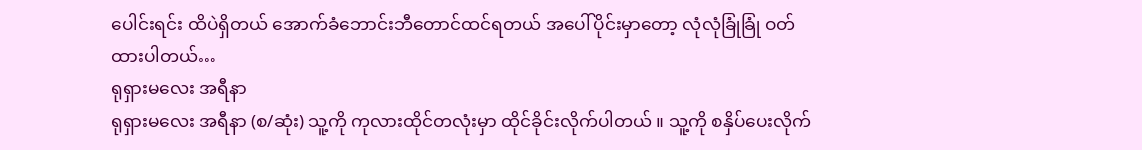ပေါင်းရင်း ထိပဲရှိတယ် အောက်ခံဘောင်းဘီတောင်ထင်ရတယ် အပေါ်ပိုင်းမှာတော့ လုံလုံခြုံခြုံ ဝတ်ထားပါတယ်…
ရုရှားမလေး အရီနာ
ရုရှားမလေး အရီနာ (စ/ဆုံး) သူ့ကို ကုလားထိုင်တလုံးမှာ ထိုင်ခိုင်းလိုက်ပါတယ် ။ သူ့ကို စနှိပ်ပေးလိုက်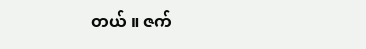တယ် ။ ဇက်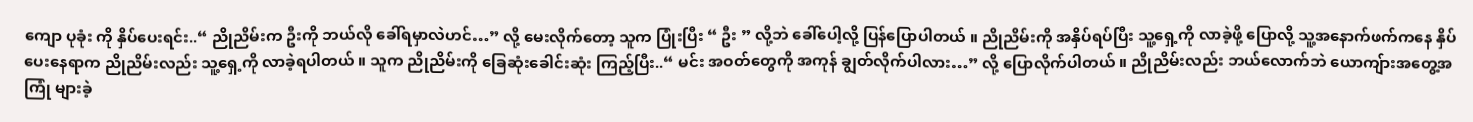ကျော ပုခုံး ကို နှိပ်ပေးရင်း..“ ညိုညိမ်းက ဦးကို ဘယ်လို ခေါ်ရမှာလဲဟင်…” လို့ မေးလိုက်တော့ သူက ပြုံးပြီး “ ဦး ” လို့ဘဲ ခေါ်ပေါ့လို့ ပြန်ပြောပါတယ် ။ ညိုညိမ်းကို အနှိပ်ရပ်ပြီး သူ့ရှေ့ကို လာခဲ့ဖို့ ပြောလို့ သူ့အနောက်ဖက်ကနေ နှိပ်ပေးနေရာက ညိုညိမ်းလည်း သူ့ရှေ့ကို လာခဲ့ရပါတယ် ။ သူက ညိုညိမ်းကို ခြေဆုံးခေါင်းဆုံး ကြည့်ပြီး..“ မင်း အဝတ်တွေကို အကုန် ချွတ်လိုက်ပါလား…” လို့ ပြောလိုက်ပါတယ် ။ ညိုညိမ်းလည်း ဘယ်လောက်ဘဲ ယောကျ်ားအတွေ့အကြုံ များခဲ့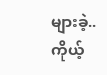များခဲ့..ကိုယ့်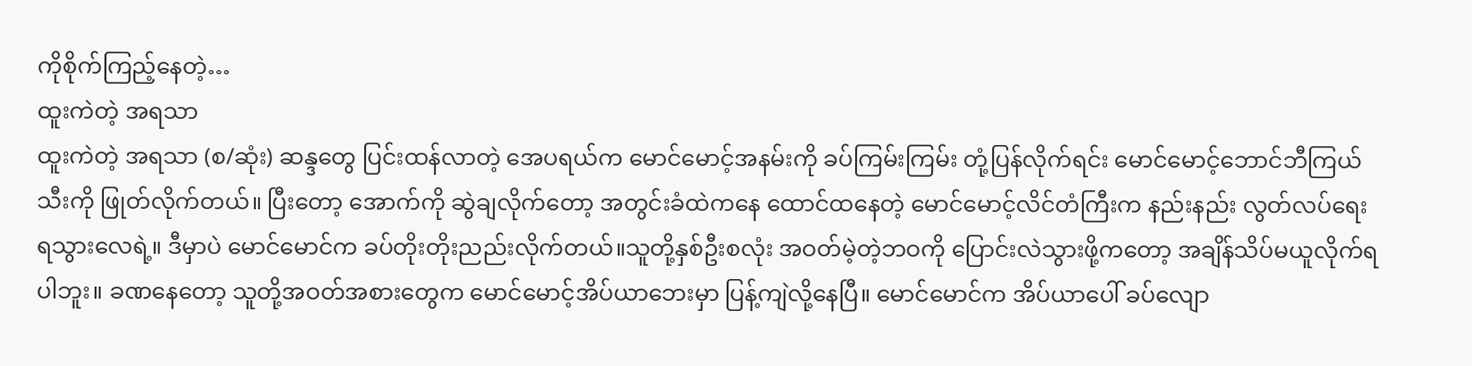ကိုစိုက်ကြည့်နေတဲ့…
ထူးကဲတဲ့ အရသာ
ထူးကဲတဲ့ အရသာ (စ/ဆုံး) ဆန္ဒတွေ ပြင်းထန်လာတဲ့ အေပရယ်က မောင်မောင့်အနမ်းကို ခပ်ကြမ်းကြမ်း တုံ့ပြန်လိုက်ရင်း မောင်မောင့်ဘောင်ဘီကြယ်သီးကို ဖြုတ်လိုက်တယ်။ ပြီးတော့ အောက်ကို ဆွဲချလိုက်တော့ အတွင်းခံထဲကနေ ထောင်ထနေတဲ့ မောင်မောင့်လိင်တံကြီးက နည်းနည်း လွတ်လပ်ရေး ရသွားလေရဲ့။ ဒီမှာပဲ မောင်မောင်က ခပ်တိုးတိုးညည်းလိုက်တယ်။သူတို့နှစ်ဦးစလုံး အဝတ်မဲ့တဲ့ဘဝကို ပြောင်းလဲသွားဖို့ကတော့ အချိန်သိပ်မယူလိုက်ရပါဘူး။ ခဏနေတော့ သူတို့အဝတ်အစားတွေက မောင်မောင့်အိပ်ယာဘေးမှာ ပြန့်ကျဲလို့နေပြီ။ မောင်မောင်က အိပ်ယာပေါ် ခပ်လျော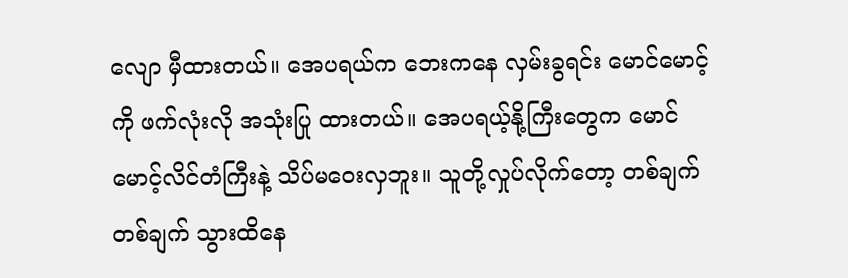လျော မှီထားတယ်။ အေပရယ်က ဘေးကနေ လှမ်းခွရင်း မောင်မောင့်ကို ဖက်လုံးလို အသုံးပြု ထားတယ်။ အေပရယ့်နို့ကြီးတွေက မောင်မောင့်လိင်တံကြီးနဲ့ သိပ်မဝေးလှဘူး။ သူတို့လှုပ်လိုက်တော့ တစ်ချက်တစ်ချက် သွားထိနေ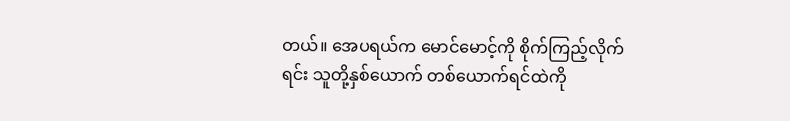တယ်။ အေပရယ်က မောင်မောင့်ကို စိုက်ကြည့်လိုက်ရင်း သူတို့နှစ်ယောက် တစ်ယောက်ရင်ထဲကို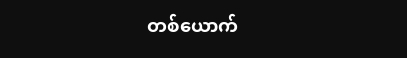တစ်ယောက်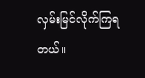လှမ်းမြင်လိုက်ကြရတယ်။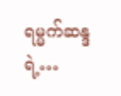ရမ္မက်ဆန္ဒရဲ့…